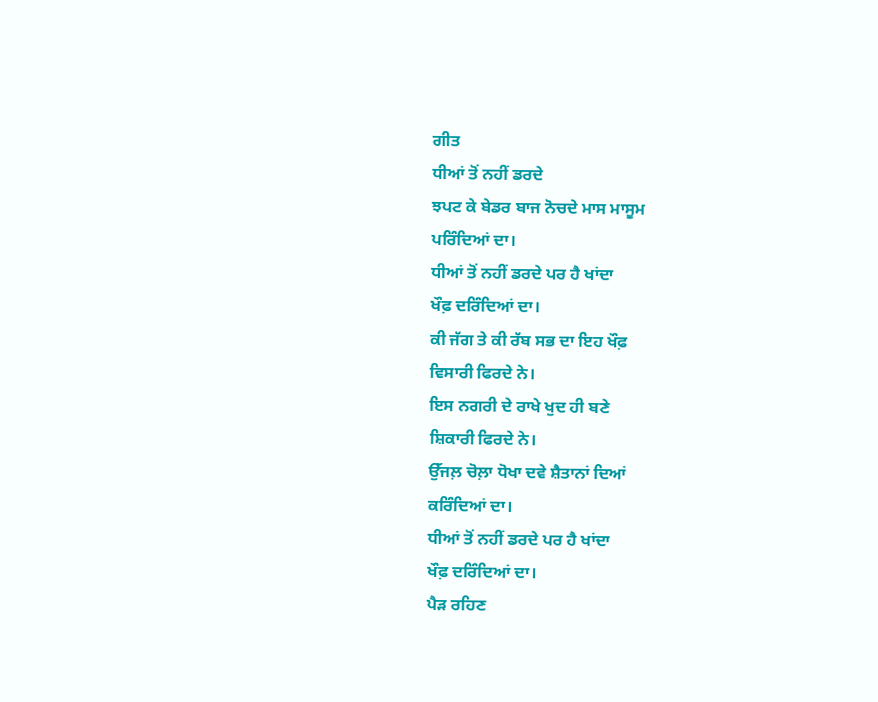ਗੀਤ
ਧੀਆਂ ਤੋਂ ਨਹੀਂ ਡਰਦੇ
ਝਪਟ ਕੇ ਬੇਡਰ ਬਾਜ ਨੋਚਦੇ ਮਾਸ ਮਾਸੂਮ
ਪਰਿੰਦਿਆਂ ਦਾ।
ਧੀਆਂ ਤੋਂ ਨਹੀਂ ਡਰਦੇ ਪਰ ਹੈ ਖਾਂਦਾ
ਖੌਫ਼ ਦਰਿੰਦਿਆਂ ਦਾ।
ਕੀ ਜੱਗ ਤੇ ਕੀ ਰੱਬ ਸਭ ਦਾ ਇਹ ਖੌਫ਼
ਵਿਸਾਰੀ ਫਿਰਦੇ ਨੇ।
ਇਸ ਨਗਰੀ ਦੇ ਰਾਖੇ ਖੁਦ ਹੀ ਬਣੇ
ਸ਼ਿਕਾਰੀ ਫਿਰਦੇ ਨੇ।
ਉੱਜਲ਼ ਚੋਲ਼ਾ ਧੋਖਾ ਦਵੇ ਸ਼ੈਤਾਨਾਂ ਦਿਆਂ
ਕਰਿੰਦਿਆਂ ਦਾ।
ਧੀਆਂ ਤੋਂ ਨਹੀਂ ਡਰਦੇ ਪਰ ਹੈ ਖਾਂਦਾ
ਖੌਫ਼ ਦਰਿੰਦਿਆਂ ਦਾ।
ਪੈੜ ਰਹਿਣ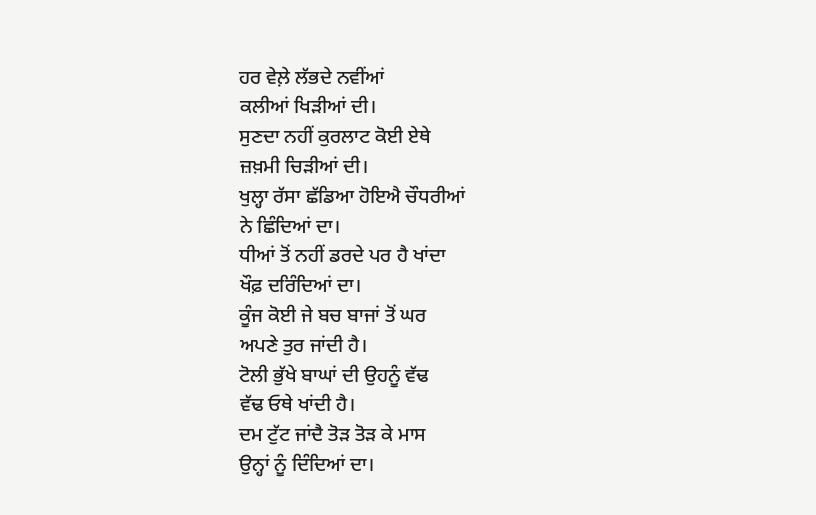ਹਰ ਵੇਲ਼ੇ ਲੱਭਦੇ ਨਵੀਂਆਂ
ਕਲੀਆਂ ਖਿੜੀਆਂ ਦੀ।
ਸੁਣਦਾ ਨਹੀਂ ਕੁਰਲਾਟ ਕੋਈ ਏਥੇ
ਜ਼ਖ਼ਮੀ ਚਿੜੀਆਂ ਦੀ।
ਖੁਲ੍ਹਾ ਰੱਸਾ ਛੱਡਿਆ ਹੋਇਐ ਚੌਧਰੀਆਂ
ਨੇ ਛਿੰਦਿਆਂ ਦਾ।
ਧੀਆਂ ਤੋਂ ਨਹੀਂ ਡਰਦੇ ਪਰ ਹੈ ਖਾਂਦਾ
ਖੌਫ਼ ਦਰਿੰਦਿਆਂ ਦਾ।
ਕੂੰਜ ਕੋਈ ਜੇ ਬਚ ਬਾਜਾਂ ਤੋਂ ਘਰ
ਅਪਣੇ ਤੁਰ ਜਾਂਦੀ ਹੈ।
ਟੋਲੀ ਭੁੱਖੇ ਬਾਘਾਂ ਦੀ ਉਹਨੂੰ ਵੱਢ
ਵੱਢ ਓਥੇ ਖਾਂਦੀ ਹੈ।
ਦਮ ਟੁੱਟ ਜਾਂਦੈ ਤੋੜ ਤੋੜ ਕੇ ਮਾਸ
ਉਨ੍ਹਾਂ ਨੂੰ ਦਿੰਦਿਆਂ ਦਾ।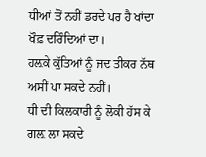ਧੀਆਂ ਤੋਂ ਨਹੀਂ ਡਰਦੇ ਪਰ ਹੈ ਖਾਂਦਾ
ਖੌਫ਼ ਦਰਿੰਦਿਆਂ ਦਾ।
ਹਲ਼ਕੇ ਕੁੱਤਿਆਂ ਨੂੰ ਜਦ ਤੀਕਰ ਨੱਥ
ਅਸੀਂ ਪਾ ਸਕਦੇ ਨਹੀਂ।
ਧੀ ਦੀ ਕਿਲਕਾਰੀ ਨੂੰ ਲੋਕੀ ਹੱਸ ਕੇ
ਗਲ਼ ਲਾ ਸਕਦੇ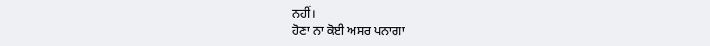ਨਹੀਂ।
ਹੋਣਾ ਨਾ ਕੋਈ ਅਸਰ ਪਨਾਗਾ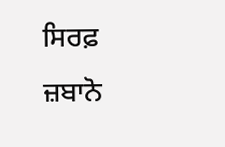ਸਿਰਫ਼
ਜ਼ਬਾਨੋ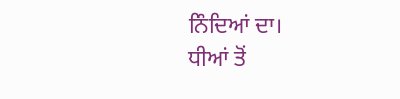ਨਿੰਦਿਆਂ ਦਾ।
ਧੀਆਂ ਤੋਂ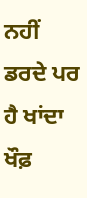ਨਹੀਂ ਡਰਦੇ ਪਰ ਹੈ ਖਾਂਦਾ
ਖੌਫ਼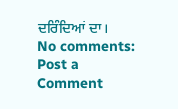ਦਰਿੰਦਿਆਂ ਦਾ।
No comments:
Post a Comment